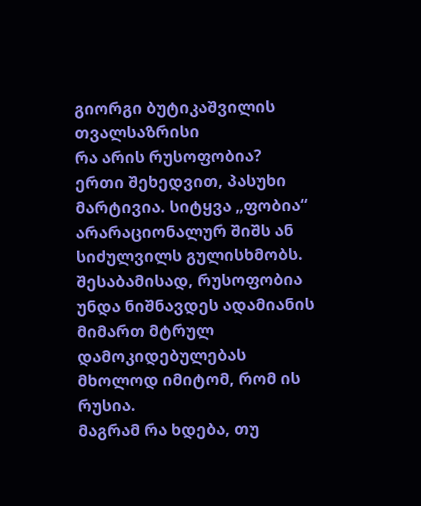გიორგი ბუტიკაშვილის თვალსაზრისი
რა არის რუსოფობია?
ერთი შეხედვით, პასუხი მარტივია. სიტყვა „ფობია“ არარაციონალურ შიშს ან სიძულვილს გულისხმობს. შესაბამისად, რუსოფობია უნდა ნიშნავდეს ადამიანის მიმართ მტრულ დამოკიდებულებას მხოლოდ იმიტომ, რომ ის რუსია.
მაგრამ რა ხდება, თუ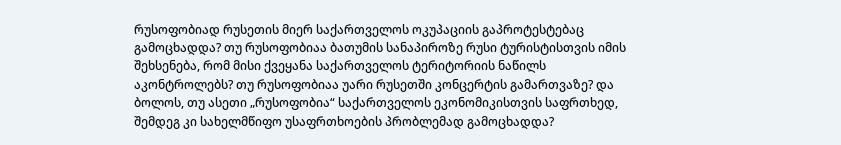რუსოფობიად რუსეთის მიერ საქართველოს ოკუპაციის გაპროტესტებაც გამოცხადდა? თუ რუსოფობიაა ბათუმის სანაპიროზე რუსი ტურისტისთვის იმის შეხსენება, რომ მისი ქვეყანა საქართველოს ტერიტორიის ნაწილს აკონტროლებს? თუ რუსოფობიაა უარი რუსეთში კონცერტის გამართვაზე? და ბოლოს, თუ ასეთი „რუსოფობია“ საქართველოს ეკონომიკისთვის საფრთხედ, შემდეგ კი სახელმწიფო უსაფრთხოების პრობლემად გამოცხადდა?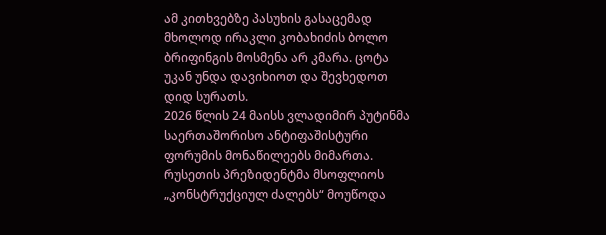ამ კითხვებზე პასუხის გასაცემად მხოლოდ ირაკლი კობახიძის ბოლო ბრიფინგის მოსმენა არ კმარა. ცოტა უკან უნდა დავიხიოთ და შევხედოთ დიდ სურათს.
2026 წლის 24 მაისს ვლადიმირ პუტინმა საერთაშორისო ანტიფაშისტური ფორუმის მონაწილეებს მიმართა. რუსეთის პრეზიდენტმა მსოფლიოს „კონსტრუქციულ ძალებს“ მოუწოდა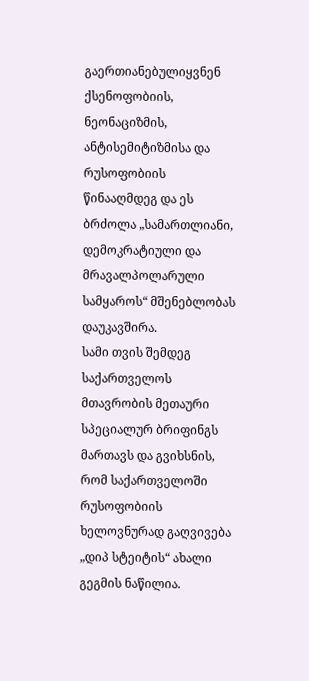გაერთიანებულიყვნენ ქსენოფობიის, ნეონაციზმის, ანტისემიტიზმისა და რუსოფობიის წინააღმდეგ და ეს ბრძოლა „სამართლიანი, დემოკრატიული და მრავალპოლარული სამყაროს“ მშენებლობას დაუკავშირა.
სამი თვის შემდეგ საქართველოს მთავრობის მეთაური სპეციალურ ბრიფინგს მართავს და გვიხსნის, რომ საქართველოში რუსოფობიის ხელოვნურად გაღვივება „დიპ სტეიტის“ ახალი გეგმის ნაწილია.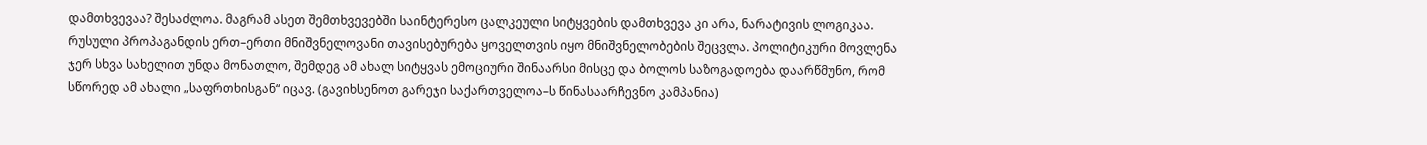დამთხვევაა? შესაძლოა. მაგრამ ასეთ შემთხვევებში საინტერესო ცალკეული სიტყვების დამთხვევა კი არა, ნარატივის ლოგიკაა.
რუსული პროპაგანდის ერთ–ერთი მნიშვნელოვანი თავისებურება ყოველთვის იყო მნიშვნელობების შეცვლა. პოლიტიკური მოვლენა ჯერ სხვა სახელით უნდა მონათლო, შემდეგ ამ ახალ სიტყვას ემოციური შინაარსი მისცე და ბოლოს საზოგადოება დაარწმუნო, რომ სწორედ ამ ახალი „საფრთხისგან“ იცავ. (გავიხსენოთ გარეჯი საქართველოა–ს წინასაარჩევნო კამპანია)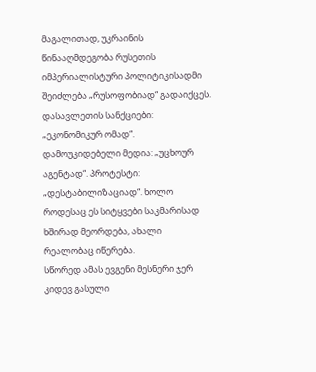მაგალითად, უკრაინის წინააღმდეგობა რუსეთის იმპერიალისტური პოლიტიკისადმი შეიძლება „რუსოფობიად“ გადაიქცეს. დასავლეთის სანქციები: „ეკონომიკურ ომად“. დამოუკიდებელი მედია: „უცხოურ აგენტად“. პროტესტი: „დესტაბილიზაციად“. ხოლო როდესაც ეს სიტყვები საკმარისად ხშირად მეორდება, ახალი რეალობაც იწერება.
სწორედ ამას ევგენი მესნერი ჯერ კიდევ გასული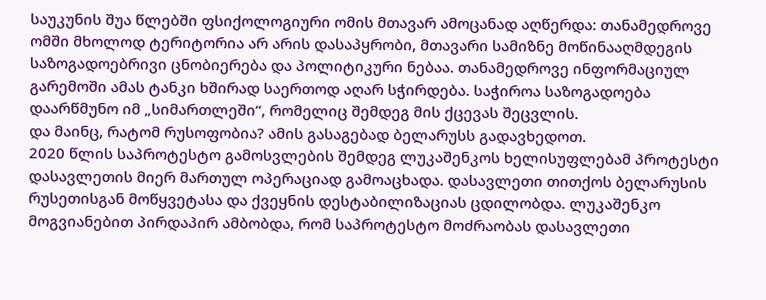საუკუნის შუა წლებში ფსიქოლოგიური ომის მთავარ ამოცანად აღწერდა: თანამედროვე ომში მხოლოდ ტერიტორია არ არის დასაპყრობი, მთავარი სამიზნე მოწინააღმდეგის საზოგადოებრივი ცნობიერება და პოლიტიკური ნებაა. თანამედროვე ინფორმაციულ გარემოში ამას ტანკი ხშირად საერთოდ აღარ სჭირდება. საჭიროა საზოგადოება დაარწმუნო იმ „სიმართლეში“, რომელიც შემდეგ მის ქცევას შეცვლის.
და მაინც, რატომ რუსოფობია? ამის გასაგებად ბელარუსს გადავხედოთ.
2020 წლის საპროტესტო გამოსვლების შემდეგ ლუკაშენკოს ხელისუფლებამ პროტესტი დასავლეთის მიერ მართულ ოპერაციად გამოაცხადა. დასავლეთი თითქოს ბელარუსის რუსეთისგან მოწყვეტასა და ქვეყნის დესტაბილიზაციას ცდილობდა. ლუკაშენკო მოგვიანებით პირდაპირ ამბობდა, რომ საპროტესტო მოძრაობას დასავლეთი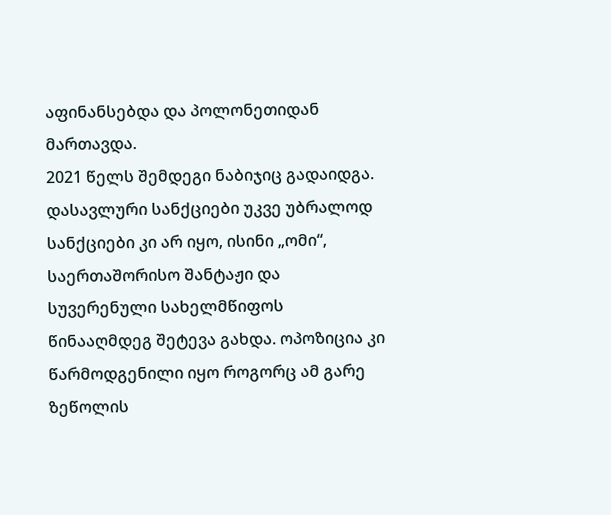აფინანსებდა და პოლონეთიდან მართავდა.
2021 წელს შემდეგი ნაბიჯიც გადაიდგა. დასავლური სანქციები უკვე უბრალოდ სანქციები კი არ იყო, ისინი „ომი“, საერთაშორისო შანტაჟი და სუვერენული სახელმწიფოს წინააღმდეგ შეტევა გახდა. ოპოზიცია კი წარმოდგენილი იყო როგორც ამ გარე ზეწოლის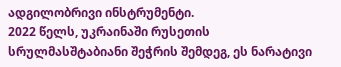ადგილობრივი ინსტრუმენტი.
2022 წელს, უკრაინაში რუსეთის სრულმასშტაბიანი შეჭრის შემდეგ, ეს ნარატივი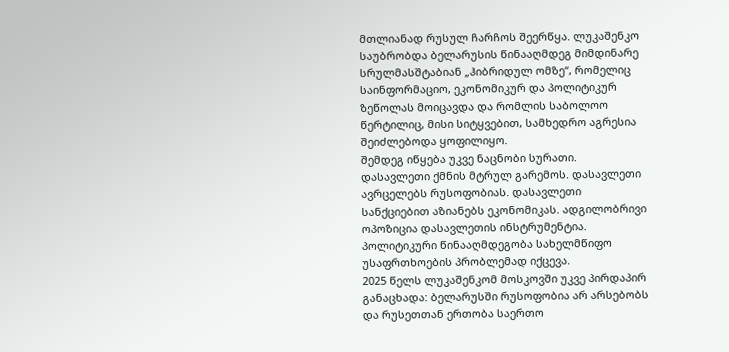მთლიანად რუსულ ჩარჩოს შეერწყა. ლუკაშენკო საუბრობდა ბელარუსის წინააღმდეგ მიმდინარე სრულმასშტაბიან „ჰიბრიდულ ომზე“, რომელიც საინფორმაციო, ეკონომიკურ და პოლიტიკურ ზეწოლას მოიცავდა და რომლის საბოლოო წერტილიც, მისი სიტყვებით, სამხედრო აგრესია შეიძლებოდა ყოფილიყო.
შემდეგ იწყება უკვე ნაცნობი სურათი.
დასავლეთი ქმნის მტრულ გარემოს. დასავლეთი ავრცელებს რუსოფობიას. დასავლეთი სანქციებით აზიანებს ეკონომიკას. ადგილობრივი ოპოზიცია დასავლეთის ინსტრუმენტია. პოლიტიკური წინააღმდეგობა სახელმწიფო უსაფრთხოების პრობლემად იქცევა.
2025 წელს ლუკაშენკომ მოსკოვში უკვე პირდაპირ განაცხადა: ბელარუსში რუსოფობია არ არსებობს და რუსეთთან ერთობა საერთო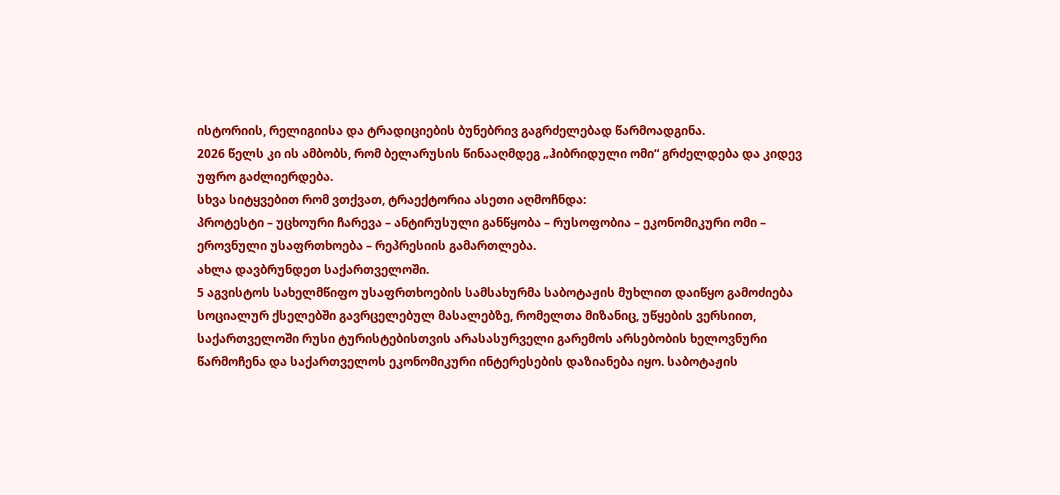ისტორიის, რელიგიისა და ტრადიციების ბუნებრივ გაგრძელებად წარმოადგინა.
2026 წელს კი ის ამბობს, რომ ბელარუსის წინააღმდეგ „ჰიბრიდული ომი“ გრძელდება და კიდევ უფრო გაძლიერდება.
სხვა სიტყვებით რომ ვთქვათ, ტრაექტორია ასეთი აღმოჩნდა:
პროტესტი – უცხოური ჩარევა – ანტირუსული განწყობა – რუსოფობია – ეკონომიკური ომი – ეროვნული უსაფრთხოება – რეპრესიის გამართლება.
ახლა დავბრუნდეთ საქართველოში.
5 აგვისტოს სახელმწიფო უსაფრთხოების სამსახურმა საბოტაჟის მუხლით დაიწყო გამოძიება სოციალურ ქსელებში გავრცელებულ მასალებზე, რომელთა მიზანიც, უწყების ვერსიით, საქართველოში რუსი ტურისტებისთვის არასასურველი გარემოს არსებობის ხელოვნური წარმოჩენა და საქართველოს ეკონომიკური ინტერესების დაზიანება იყო. საბოტაჟის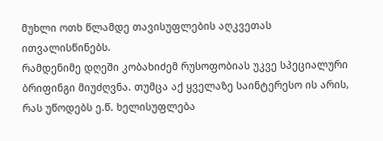მუხლი ოთხ წლამდე თავისუფლების აღკვეთას ითვალისწინებს.
რამდენიმე დღეში კობახიძემ რუსოფობიას უკვე სპეციალური ბრიფინგი მიუძღვნა. თუმცა აქ ყველაზე საინტერესო ის არის, რას უწოდებს ე.წ. ხელისუფლება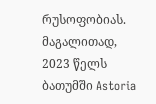რუსოფობიას. მაგალითად, 2023 წელს ბათუმში Astoria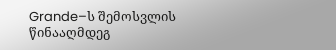Grande–ს შემოსვლის წინააღმდეგ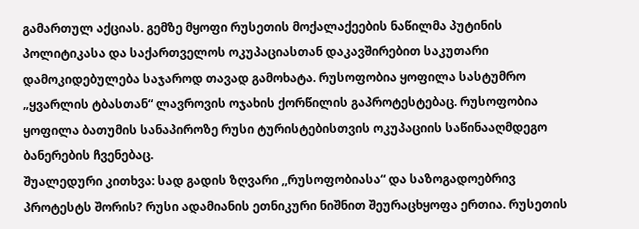გამართულ აქციას. გემზე მყოფი რუსეთის მოქალაქეების ნაწილმა პუტინის პოლიტიკასა და საქართველოს ოკუპაციასთან დაკავშირებით საკუთარი დამოკიდებულება საჯაროდ თავად გამოხატა. რუსოფობია ყოფილა სასტუმრო „ყვარლის ტბასთან“ ლავროვის ოჯახის ქორწილის გაპროტესტებაც. რუსოფობია ყოფილა ბათუმის სანაპიროზე რუსი ტურისტებისთვის ოკუპაციის საწინააღმდეგო ბანერების ჩვენებაც.
შუალედური კითხვა: სად გადის ზღვარი ,,რუსოფობიასა“ და საზოგადოებრივ პროტესტს შორის? რუსი ადამიანის ეთნიკური ნიშნით შეურაცხყოფა ერთია. რუსეთის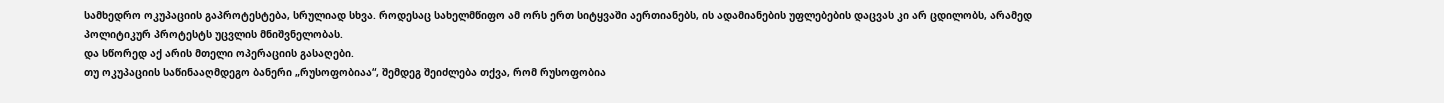სამხედრო ოკუპაციის გაპროტესტება, სრულიად სხვა. როდესაც სახელმწიფო ამ ორს ერთ სიტყვაში აერთიანებს, ის ადამიანების უფლებების დაცვას კი არ ცდილობს, არამედ პოლიტიკურ პროტესტს უცვლის მნიშვნელობას.
და სწორედ აქ არის მთელი ოპერაციის გასაღები.
თუ ოკუპაციის საწინააღმდეგო ბანერი „რუსოფობიაა“, შემდეგ შეიძლება თქვა, რომ რუსოფობია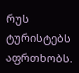რუს ტურისტებს აფრთხობს.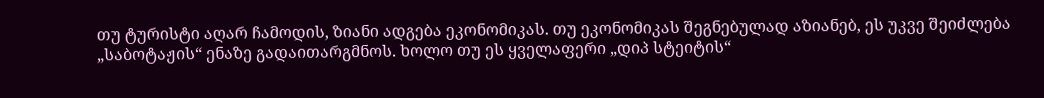თუ ტურისტი აღარ ჩამოდის, ზიანი ადგება ეკონომიკას. თუ ეკონომიკას შეგნებულად აზიანებ, ეს უკვე შეიძლება „საბოტაჟის“ ენაზე გადაითარგმნოს. ხოლო თუ ეს ყველაფერი „დიპ სტეიტის“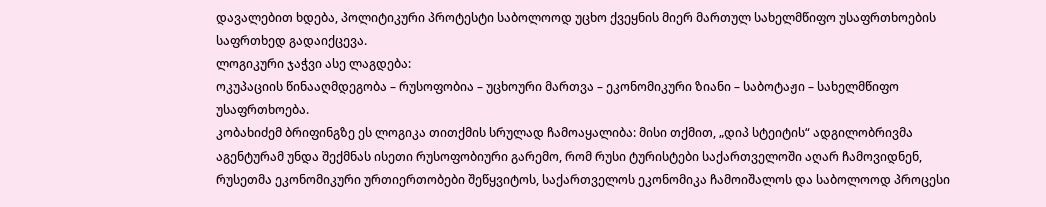დავალებით ხდება, პოლიტიკური პროტესტი საბოლოოდ უცხო ქვეყნის მიერ მართულ სახელმწიფო უსაფრთხოების საფრთხედ გადაიქცევა.
ლოგიკური ჯაჭვი ასე ლაგდება:
ოკუპაციის წინააღმდეგობა – რუსოფობია – უცხოური მართვა – ეკონომიკური ზიანი – საბოტაჟი – სახელმწიფო უსაფრთხოება.
კობახიძემ ბრიფინგზე ეს ლოგიკა თითქმის სრულად ჩამოაყალიბა: მისი თქმით, „დიპ სტეიტის“ ადგილობრივმა აგენტურამ უნდა შექმნას ისეთი რუსოფობიური გარემო, რომ რუსი ტურისტები საქართველოში აღარ ჩამოვიდნენ, რუსეთმა ეკონომიკური ურთიერთობები შეწყვიტოს, საქართველოს ეკონომიკა ჩამოიშალოს და საბოლოოდ პროცესი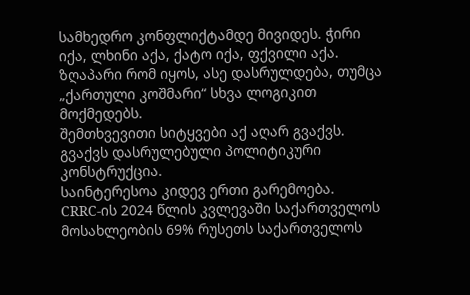სამხედრო კონფლიქტამდე მივიდეს. ჭირი იქა, ლხინი აქა, ქატო იქა, ფქვილი აქა. ზღაპარი რომ იყოს, ასე დასრულდება, თუმცა „ქართული კოშმარი“ სხვა ლოგიკით მოქმედებს.
შემთხვევითი სიტყვები აქ აღარ გვაქვს. გვაქვს დასრულებული პოლიტიკური კონსტრუქცია.
საინტერესოა კიდევ ერთი გარემოება.
CRRC-ის 2024 წლის კვლევაში საქართველოს მოსახლეობის 69% რუსეთს საქართველოს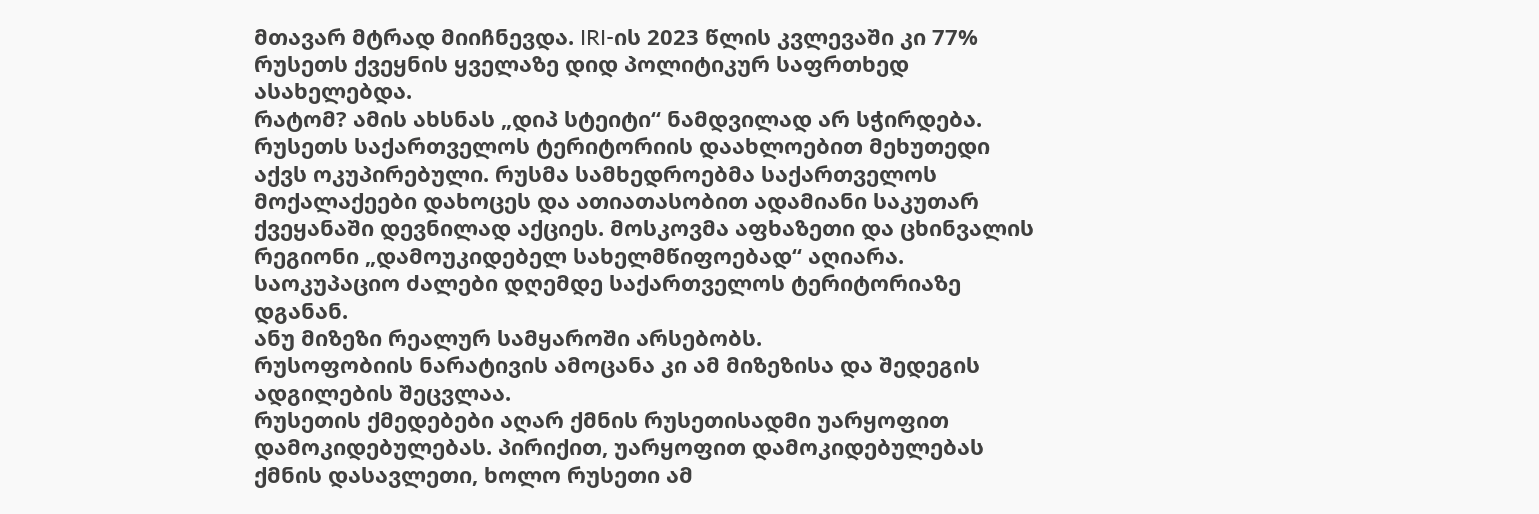მთავარ მტრად მიიჩნევდა. IRI-ის 2023 წლის კვლევაში კი 77% რუსეთს ქვეყნის ყველაზე დიდ პოლიტიკურ საფრთხედ ასახელებდა.
რატომ? ამის ახსნას „დიპ სტეიტი“ ნამდვილად არ სჭირდება. რუსეთს საქართველოს ტერიტორიის დაახლოებით მეხუთედი აქვს ოკუპირებული. რუსმა სამხედროებმა საქართველოს მოქალაქეები დახოცეს და ათიათასობით ადამიანი საკუთარ ქვეყანაში დევნილად აქციეს. მოსკოვმა აფხაზეთი და ცხინვალის რეგიონი „დამოუკიდებელ სახელმწიფოებად“ აღიარა. საოკუპაციო ძალები დღემდე საქართველოს ტერიტორიაზე დგანან.
ანუ მიზეზი რეალურ სამყაროში არსებობს.
რუსოფობიის ნარატივის ამოცანა კი ამ მიზეზისა და შედეგის ადგილების შეცვლაა.
რუსეთის ქმედებები აღარ ქმნის რუსეთისადმი უარყოფით დამოკიდებულებას. პირიქით, უარყოფით დამოკიდებულებას ქმნის დასავლეთი, ხოლო რუსეთი ამ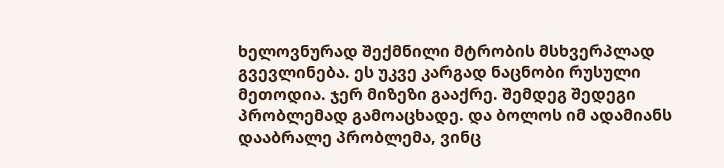ხელოვნურად შექმნილი მტრობის მსხვერპლად გვევლინება. ეს უკვე კარგად ნაცნობი რუსული მეთოდია. ჯერ მიზეზი გააქრე. შემდეგ შედეგი პრობლემად გამოაცხადე. და ბოლოს იმ ადამიანს დააბრალე პრობლემა, ვინც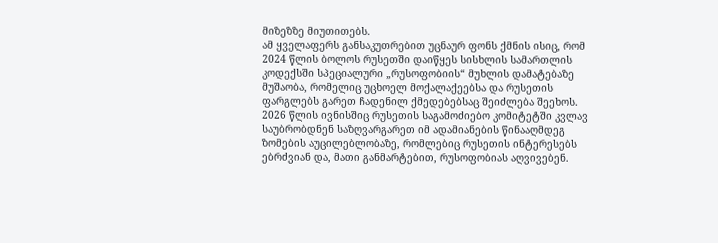მიზეზზე მიუთითებს.
ამ ყველაფერს განსაკუთრებით უცნაურ ფონს ქმნის ისიც, რომ 2024 წლის ბოლოს რუსეთში დაიწყეს სისხლის სამართლის კოდექსში სპეციალური „რუსოფობიის“ მუხლის დამატებაზე მუშაობა, რომელიც უცხოელ მოქალაქეებსა და რუსეთის ფარგლებს გარეთ ჩადენილ ქმედებებსაც შეიძლება შეეხოს. 2026 წლის ივნისშიც რუსეთის საგამოძიებო კომიტეტში კვლავ საუბრობდნენ საზღვარგარეთ იმ ადამიანების წინააღმდეგ ზომების აუცილებლობაზე, რომლებიც რუსეთის ინტერესებს ებრძვიან და, მათი განმარტებით, რუსოფობიას აღვივებენ.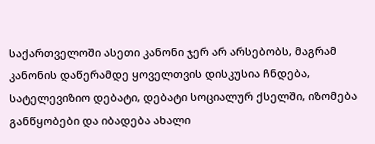საქართველოში ასეთი კანონი ჯერ არ არსებობს, მაგრამ კანონის დაწერამდე ყოველთვის დისკუსია ჩნდება, სატელევიზიო დებატი, დებატი სოციალურ ქსელში, იზომება განწყობები და იბადება ახალი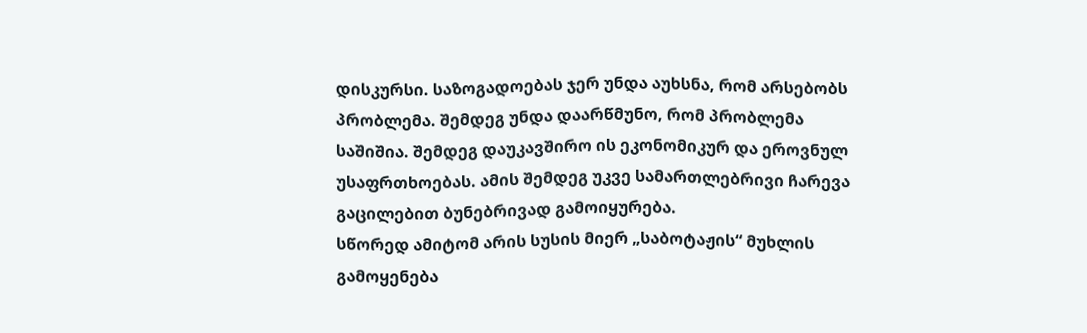დისკურსი. საზოგადოებას ჯერ უნდა აუხსნა, რომ არსებობს პრობლემა. შემდეგ უნდა დაარწმუნო, რომ პრობლემა საშიშია. შემდეგ დაუკავშირო ის ეკონომიკურ და ეროვნულ უსაფრთხოებას. ამის შემდეგ უკვე სამართლებრივი ჩარევა გაცილებით ბუნებრივად გამოიყურება.
სწორედ ამიტომ არის სუსის მიერ „საბოტაჟის“ მუხლის გამოყენება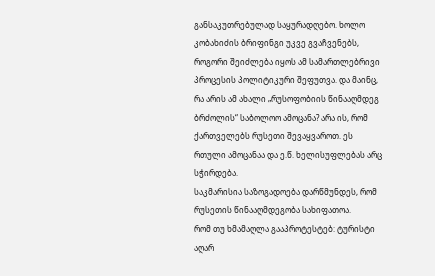განსაკუთრებულად საყურადღებო. ხოლო კობახიძის ბრიფინგი უკვე გვაჩვენებს, როგორი შეიძლება იყოს ამ სამართლებრივი პროცესის პოლიტიკური შეფუთვა. და მაინც, რა არის ამ ახალი „რუსოფობიის წინააღმდეგ ბრძოლის“ საბოლოო ამოცანა? არა ის, რომ ქართველებს რუსეთი შევაყვაროთ. ეს რთული ამოცანაა და ე.წ. ხელისუფლებას არც სჭირდება.
საკმარისია საზოგადოება დარწმუნდეს, რომ რუსეთის წინააღმდეგობა სახიფათოა.
რომ თუ ხმამაღლა გააპროტესტებ: ტურისტი აღარ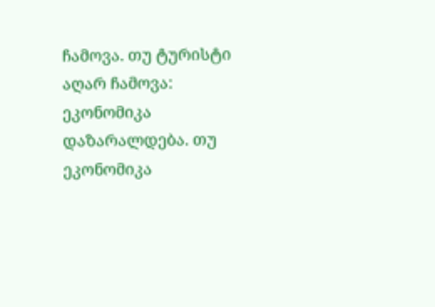ჩამოვა. თუ ტურისტი აღარ ჩამოვა: ეკონომიკა დაზარალდება. თუ ეკონომიკა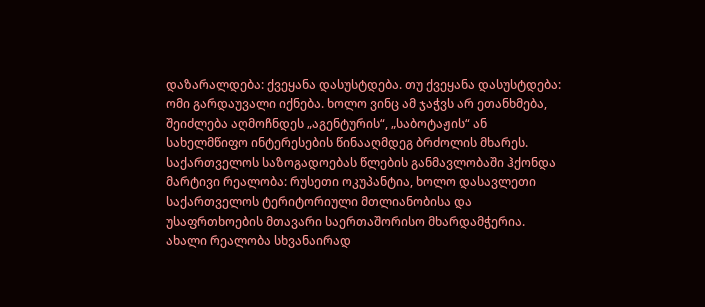დაზარალდება: ქვეყანა დასუსტდება. თუ ქვეყანა დასუსტდება: ომი გარდაუვალი იქნება. ხოლო ვინც ამ ჯაჭვს არ ეთანხმება, შეიძლება აღმოჩნდეს „აგენტურის“, „საბოტაჟის“ ან სახელმწიფო ინტერესების წინააღმდეგ ბრძოლის მხარეს.
საქართველოს საზოგადოებას წლების განმავლობაში ჰქონდა მარტივი რეალობა: რუსეთი ოკუპანტია, ხოლო დასავლეთი საქართველოს ტერიტორიული მთლიანობისა და უსაფრთხოების მთავარი საერთაშორისო მხარდამჭერია.
ახალი რეალობა სხვანაირად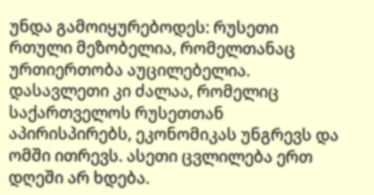უნდა გამოიყურებოდეს: რუსეთი რთული მეზობელია, რომელთანაც ურთიერთობა აუცილებელია. დასავლეთი კი ძალაა, რომელიც საქართველოს რუსეთთან აპირისპირებს, ეკონომიკას უნგრევს და ომში ითრევს. ასეთი ცვლილება ერთ დღეში არ ხდება.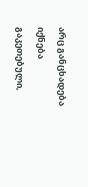არც განცხადება იქნება გაკეთებული,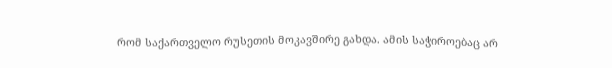რომ საქართველო რუსეთის მოკავშირე გახდა. ამის საჭიროებაც არ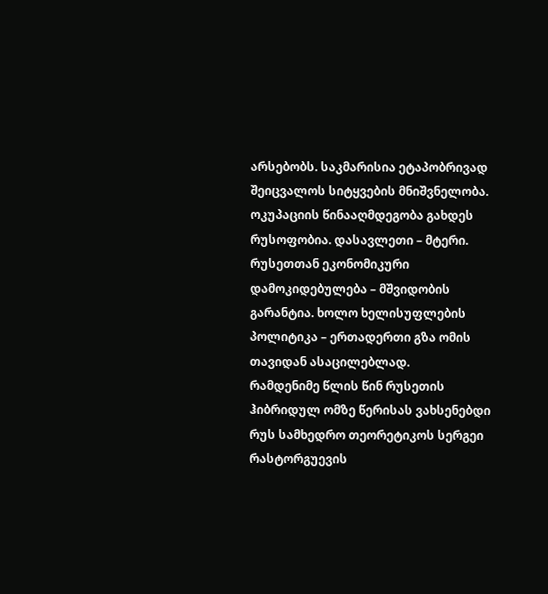არსებობს. საკმარისია ეტაპობრივად შეიცვალოს სიტყვების მნიშვნელობა. ოკუპაციის წინააღმდეგობა გახდეს რუსოფობია. დასავლეთი – მტერი. რუსეთთან ეკონომიკური დამოკიდებულება – მშვიდობის გარანტია. ხოლო ხელისუფლების პოლიტიკა – ერთადერთი გზა ომის თავიდან ასაცილებლად.
რამდენიმე წლის წინ რუსეთის ჰიბრიდულ ომზე წერისას ვახსენებდი რუს სამხედრო თეორეტიკოს სერგეი რასტორგუევის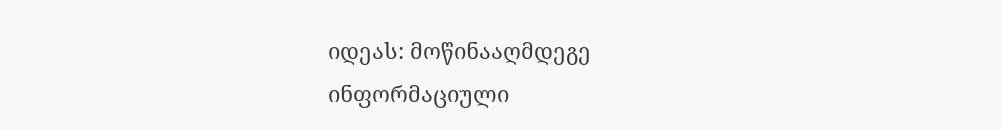იდეას: მოწინააღმდეგე ინფორმაციული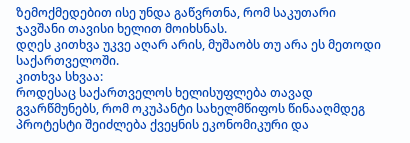ზემოქმედებით ისე უნდა გაწვრთნა, რომ საკუთარი ჯავშანი თავისი ხელით მოიხსნას.
დღეს კითხვა უკვე აღარ არის, მუშაობს თუ არა ეს მეთოდი საქართველოში.
კითხვა სხვაა:
როდესაც საქართველოს ხელისუფლება თავად გვარწმუნებს, რომ ოკუპანტი სახელმწიფოს წინააღმდეგ პროტესტი შეიძლება ქვეყნის ეკონომიკური და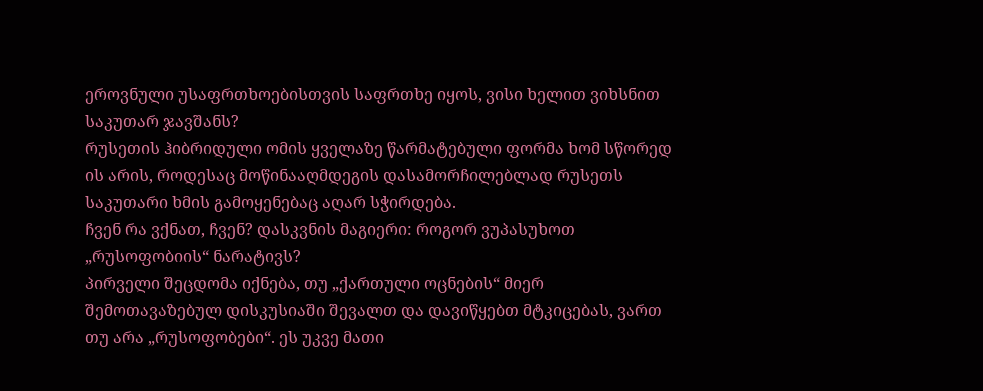ეროვნული უსაფრთხოებისთვის საფრთხე იყოს, ვისი ხელით ვიხსნით საკუთარ ჯავშანს?
რუსეთის ჰიბრიდული ომის ყველაზე წარმატებული ფორმა ხომ სწორედ ის არის, როდესაც მოწინააღმდეგის დასამორჩილებლად რუსეთს საკუთარი ხმის გამოყენებაც აღარ სჭირდება.
ჩვენ რა ვქნათ, ჩვენ? დასკვნის მაგიერი: როგორ ვუპასუხოთ „რუსოფობიის“ ნარატივს?
პირველი შეცდომა იქნება, თუ „ქართული ოცნების“ მიერ შემოთავაზებულ დისკუსიაში შევალთ და დავიწყებთ მტკიცებას, ვართ თუ არა „რუსოფობები“. ეს უკვე მათი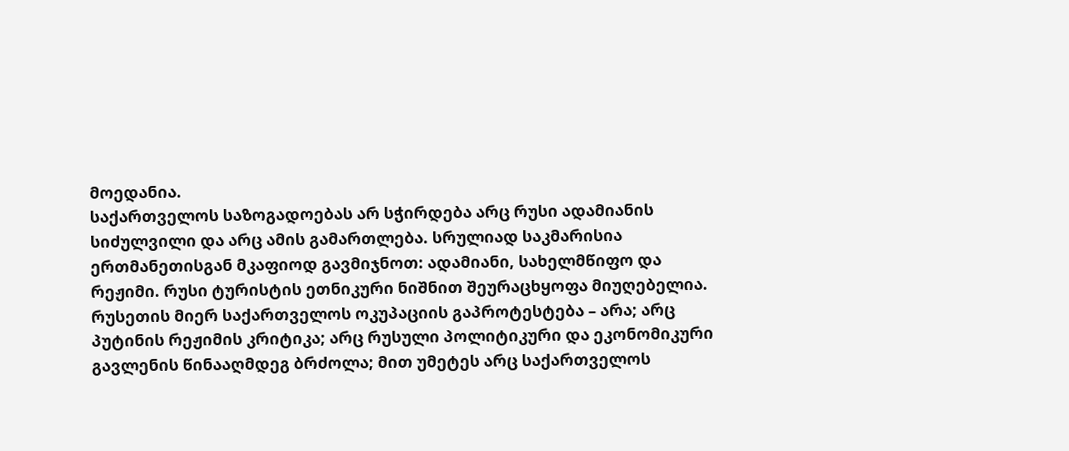მოედანია.
საქართველოს საზოგადოებას არ სჭირდება არც რუსი ადამიანის სიძულვილი და არც ამის გამართლება. სრულიად საკმარისია ერთმანეთისგან მკაფიოდ გავმიჯნოთ: ადამიანი, სახელმწიფო და რეჟიმი. რუსი ტურისტის ეთნიკური ნიშნით შეურაცხყოფა მიუღებელია. რუსეთის მიერ საქართველოს ოკუპაციის გაპროტესტება – არა; არც პუტინის რეჟიმის კრიტიკა; არც რუსული პოლიტიკური და ეკონომიკური გავლენის წინააღმდეგ ბრძოლა; მით უმეტეს არც საქართველოს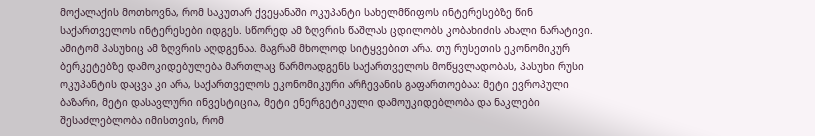მოქალაქის მოთხოვნა, რომ საკუთარ ქვეყანაში ოკუპანტი სახელმწიფოს ინტერესებზე წინ საქართველოს ინტერესები იდგეს. სწორედ ამ ზღვრის წაშლას ცდილობს კობახიძის ახალი ნარატივი.
ამიტომ პასუხიც ამ ზღვრის აღდგენაა. მაგრამ მხოლოდ სიტყვებით არა. თუ რუსეთის ეკონომიკურ ბერკეტებზე დამოკიდებულება მართლაც წარმოადგენს საქართველოს მოწყვლადობას, პასუხი რუსი ოკუპანტის დაცვა კი არა, საქართველოს ეკონომიკური არჩევანის გაფართოებაა: მეტი ევროპული ბაზარი, მეტი დასავლური ინვესტიცია, მეტი ენერგეტიკული დამოუკიდებლობა და ნაკლები შესაძლებლობა იმისთვის, რომ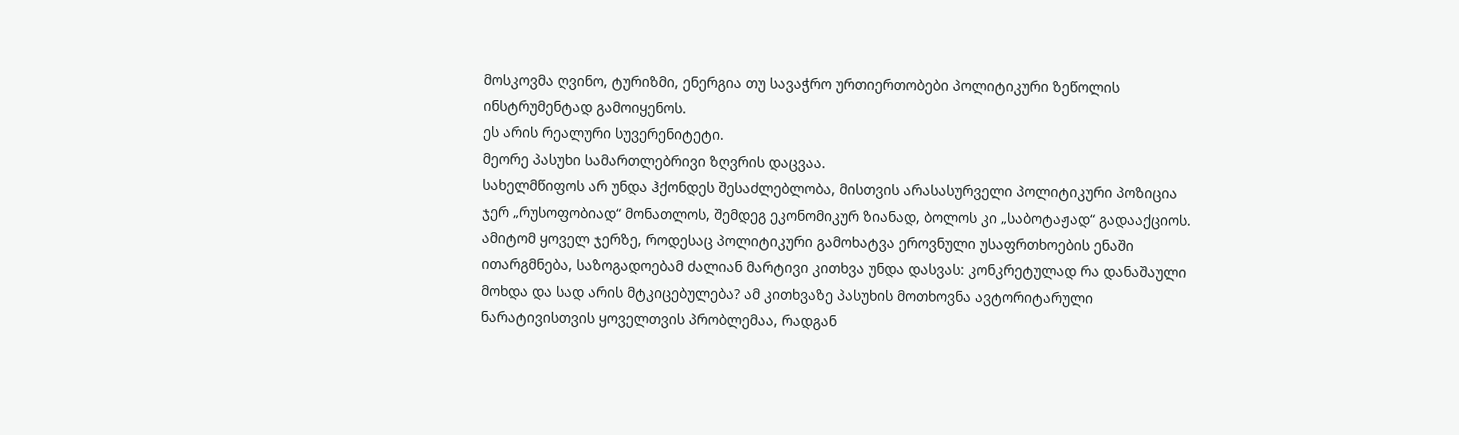მოსკოვმა ღვინო, ტურიზმი, ენერგია თუ სავაჭრო ურთიერთობები პოლიტიკური ზეწოლის ინსტრუმენტად გამოიყენოს.
ეს არის რეალური სუვერენიტეტი.
მეორე პასუხი სამართლებრივი ზღვრის დაცვაა.
სახელმწიფოს არ უნდა ჰქონდეს შესაძლებლობა, მისთვის არასასურველი პოლიტიკური პოზიცია ჯერ „რუსოფობიად“ მონათლოს, შემდეგ ეკონომიკურ ზიანად, ბოლოს კი „საბოტაჟად“ გადააქციოს. ამიტომ ყოველ ჯერზე, როდესაც პოლიტიკური გამოხატვა ეროვნული უსაფრთხოების ენაში ითარგმნება, საზოგადოებამ ძალიან მარტივი კითხვა უნდა დასვას: კონკრეტულად რა დანაშაული მოხდა და სად არის მტკიცებულება? ამ კითხვაზე პასუხის მოთხოვნა ავტორიტარული ნარატივისთვის ყოველთვის პრობლემაა, რადგან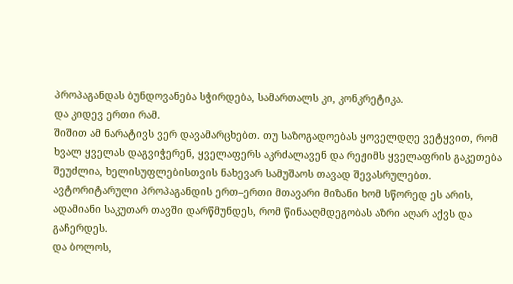პროპაგანდას ბუნდოვანება სჭირდება, სამართალს კი, კონკრეტიკა.
და კიდევ ერთი რამ.
შიშით ამ ნარატივს ვერ დავამარცხებთ. თუ საზოგადოებას ყოველდღე ვეტყვით, რომ ხვალ ყველას დაგვიჭერენ, ყველაფერს აკრძალავენ და რეჟიმს ყველაფრის გაკეთება შეუძლია, ხელისუფლებისთვის ნახევარ სამუშაოს თავად შევასრულებთ. ავტორიტარული პროპაგანდის ერთ–ერთი მთავარი მიზანი ხომ სწორედ ეს არის, ადამიანი საკუთარ თავში დარწმუნდეს, რომ წინააღმდეგობას აზრი აღარ აქვს და გაჩერდეს.
და ბოლოს,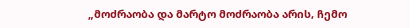„მოძრაობა და მარტო მოძრაობა არის, ჩემო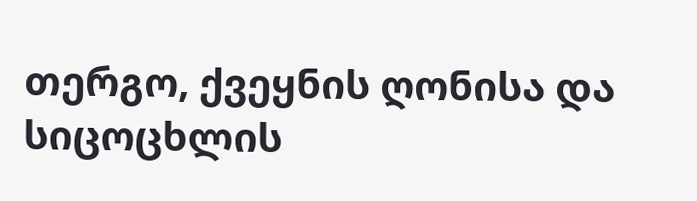თერგო, ქვეყნის ღონისა და სიცოცხლის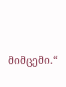მიმცემი.“